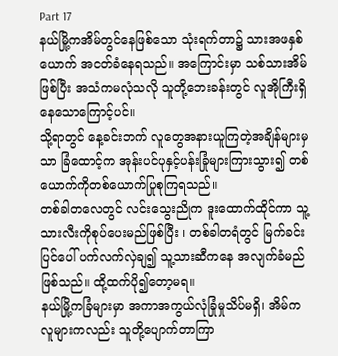Part 17
နယ်မြို့ကအိမ်တွင်နေဖြစ်သော သုံးရက်တာ၌ သားအဖနှစ်ယောက် အငတ်ခံနေရသည်။ အကြောင်းမှာ သစ်သားအိမ်ဖြစ်ပြီး အသံကမလုံသလို သူတို့ဘေးခန်းတွင် လူအိုကြီးရှိနေသောကြောင့်ပင်။
သို့ရာတွင် နေ့ခင်းဘက် လူတွေအနားယူကြတဲ့အချိန်များမှသာ ခြံထောင့်က အုန်းပင်ပုနှင့်ပန်းခြုံများကြားသွား၍ တစ်ယောက်ကိုတစ်ယောက်ပြုစုကြရသည်။
တစ်ခါတလေတွင် လင်းသွေးညိုက ဒူးထောက်ထိုင်ကာ သူ့သားလီးကိုစုပ်ပေးမည်ဖြစ်ပြီး ၊ တစ်ခါတရံတွင် မြက်ခင်းပြင်ပေါ် ပက်လက်လှဲချ၍ သူ့သားဆီကနေ အလျက်ခံမည်ဖြစ်သည်။ ထို့ထက်ပို၍တော့မရ။
နယ်မြို့ကခြံများမှာ အကာအကွယ်လုံခြုံမှုသိပ်မရှိ၊ အိမ်က လူများကလည်း သူတို့ပျောက်တာကြာ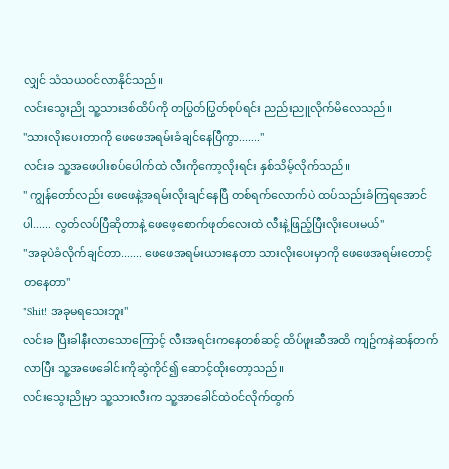လျှင် သံသယဝင်လာနိုင်သည်။
လင်းသွေးညို သူ့သားဒစ်ထိပ်ကို တပြွတ်ပြွတ်စုပ်ရင်း ညည်းညူလိုက်မိလေသည်။
"သားလိုးပေးတာကို ဖေဖေအရမ်းခံချင်နေပြီကွာ......."
လင်းခ သူ့အဖေပါးစပ်ပေါက်ထဲ လီးကိုကော့လိုးရင်း နှစ်သိမ့်လိုက်သည်။
" ကျွန်တော်လည်း ဖေဖေနဲ့အရမ်းလိုးချင်နေပြီ တစ်ရက်လောက်ပဲ ထပ်သည်းခံကြရအောင်ပါ...... လွတ်လပ်ပြီဆိုတာနဲ့ ဖေဖေ့စောက်ဖုတ်လေးထဲ လီးနဲ့ဖြည့်ပြီးလိုးပေးမယ်"
"အခုပဲခံလိုက်ချင်တာ....... ဖေဖေအရမ်းယားနေတာ သားလိုးပေးမှာကို ဖေဖေအရမ်းတောင့်တနေတာ"
"Shit! အခုမရသေးဘူး"
လင်းခ ပြီးခါနီးလာသောကြောင့် လီးအရင်းကနေတစ်ဆင့် ထိပ်ဖူးဆီအထိ ကျဥ်ကနဲဆန်တက်လာပြီး သူ့အဖေခေါင်းကိုဆွဲကိုင်၍ ဆောင့်ထိုးတော့သည်။
လင်းသွေးညိုမှာ သူ့သားလီးက သူ့အာခေါင်ထဲဝင်လိုက်ထွက်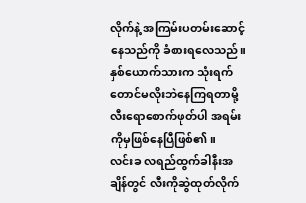လိုက်နဲ့ အကြမ်းပတမ်းဆောင့်နေသည်ကို ခံစားရလေသည်။ နှစ်ယောက်သားက သုံးရက်တောင်မလိုးဘဲနေကြရတာမို့ လီးရောစောက်ဖုတ်ပါ အရမ်းကိုမှဖြစ်နေပြီဖြစ်၏။
လင်းခ လရည်ထွက်ခါနီးအချိန်တွင် လီးကိုဆွဲထုတ်လိုက်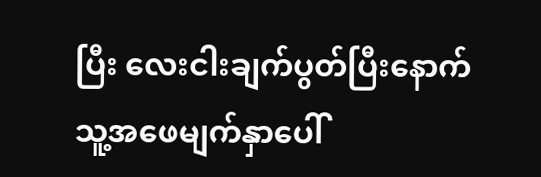ပြီး လေးငါးချက်ပွတ်ပြီးနောက် သူ့အဖေမျက်နှာပေါ်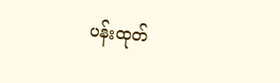ပန်းထုတ်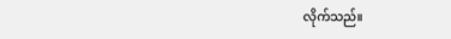လိုက်သည်။